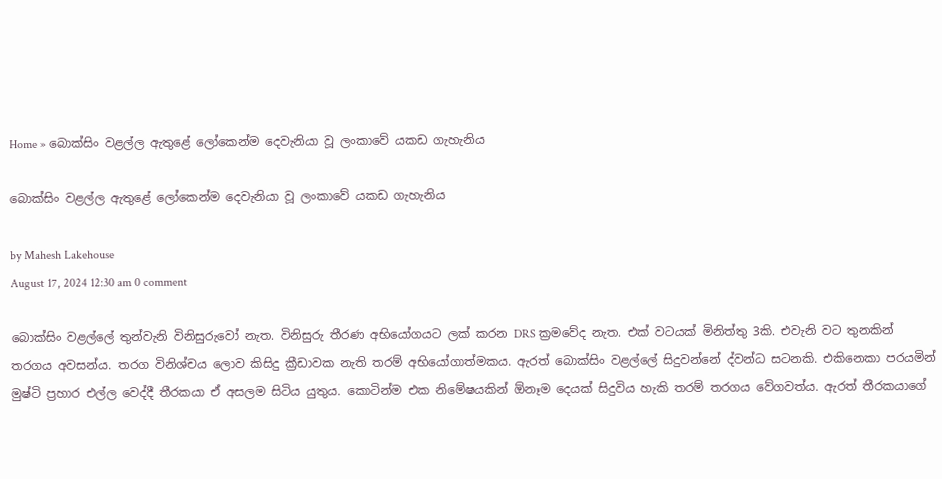Home » බොක්සිං වළල්ල ඇතුළේ ලෝකෙන්ම දෙවැනියා වූ ලංකාවේ යකඩ ගැහැනිය

බොක්සිං වළල්ල ඇතුළේ ලෝකෙන්ම දෙවැනියා වූ ලංකාවේ යකඩ ගැහැනිය

by Mahesh Lakehouse
August 17, 2024 12:30 am 0 comment

බොක්සිං වළල්ලේ තුන්වැනි විනිසුරුවෝ නැත. විනිසුරු තීරණ අභියෝගයට ලක් කරන DRS ක්‍රමවේද නැත. එක් වටයක් මිනිත්තු 3කි. එවැනි වට තුනකින් තරගය අවසන්ය. තරග විනිශ්චය ලොව කිසිදු ක්‍රීඩාවක නැති තරම් අභියෝගාත්මකය. ඇරත් බොක්සිං වළල්ලේ සිදුවන්නේ ද්වන්ධ සටනකි. එකිනෙකා පරයමින් මුෂ්ටි ප්‍රහාර එල්ල වෙද්දී තීරකයා ඒ අසලම සිටිය යුතුය. කොටින්ම එක නිමේෂයකින් ඕනෑම දෙයක් සිදුවිය හැකි තරම් තරගය වේගවත්ය. ඇරත් තීරකයාගේ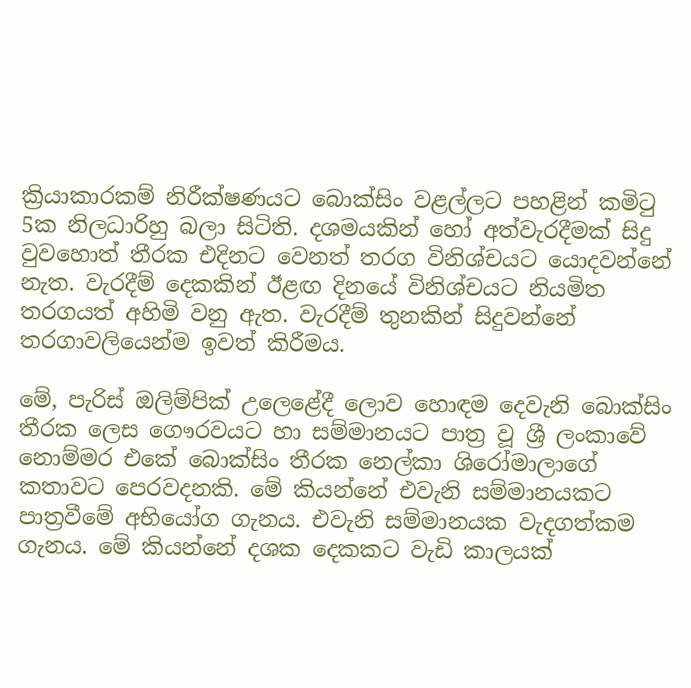ක්‍රියාකාරකම් නිරීක්ෂණයට බොක්සිං වළල්ලට පහළින් කමිටු 5ක නිලධාරිහු බලා සිටිති. දශමයකින් හෝ අත්වැරදීමක් සිදු වුවහොත් තීරක එදිනට වෙනත් තරග විනිශ්චයට යොදවන්නේ නැත. වැරදීම් දෙකකින් ඊළඟ දිනයේ විනිශ්චයට නියමිත තරගයත් අහිමි වනු ඇත. වැරදීම් තුනකින් සිදුවන්නේ තරගාවලියෙන්ම ඉවත් කිරීමය.

මේ, පැරිස් ඔලිම්පික් උලෙළේදී ලොව හොඳම දෙවැනි බොක්සිං තීරක ලෙස ගෞරවයට හා සම්මානයට පාත්‍ර වූ ශ්‍රී ලංකාවේ නොම්මර එකේ බොක්සිං තීරක නෙල්කා ශිරෝමාලාගේ කතාවට පෙරවදනකි. මේ කියන්නේ එවැනි සම්මානයකට පාත්‍රවීමේ අභියෝග ගැනය. එවැනි සම්මානයක වැදගත්කම ගැනය. මේ කියන්නේ දශක දෙකකට වැඩි කාලයක්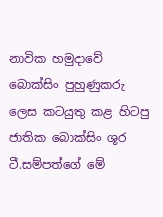නාවික හමුදාවේ බොක්සිං පුහුණුකරු ලෙස කටයුතු කළ හිටපු ජාතික බොක්සිං ශූර ටී.සම්පත්ගේ මේ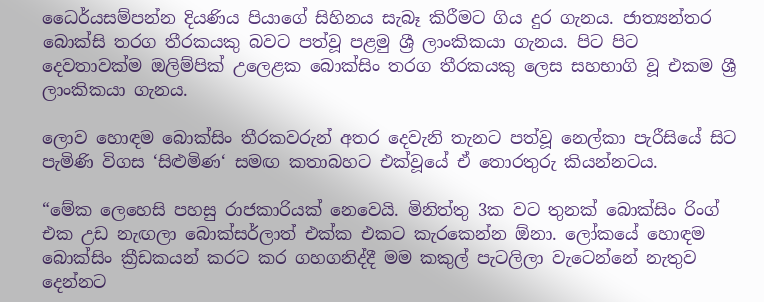ධෛර්යසම්පන්න දියණිය පියාගේ සිහිනය සැබෑ කිරීමට ගිය දුර ගැනය. ජාත්‍යන්තර බොක්සි තරග තීරකයකු බවට පත්වූ පළමු ශ්‍රී ලාංකිකයා ගැනය. පිට පිට දෙවතාවක්ම ඔලිම්පික් උලෙළක බොක්සිං තරග තීරකයකු ලෙස සහභාගි වූ එකම ශ්‍රී ලාංකිකයා ගැනය.

ලොව හොඳම බොක්සිං තීරකවරුන් අතර දෙවැනි තැනට පත්වූ නෙල්කා පැරීසියේ සිට පැමිණි විගස ‘සිළුමිණ‘ සමඟ කතාබහට එක්වූයේ ඒ තොරතුරු කියන්නටය.

“මේක ලෙහෙසි පහසු රාජකාරියක් නෙවෙයි. මිනිත්තු 3ක වට තුනක් බොක්සිං රිංග් එක උඩ නැඟලා බොක්සර්ලාත් එක්ක එකට කැරකෙන්න ඕනා. ලෝකයේ හොඳම බොක්සිං ක්‍රීඩකයන් කරට කර ගහගනිද්දී මම කකුල් පැටලිලා වැටෙන්නේ නැතුව දෙන්නට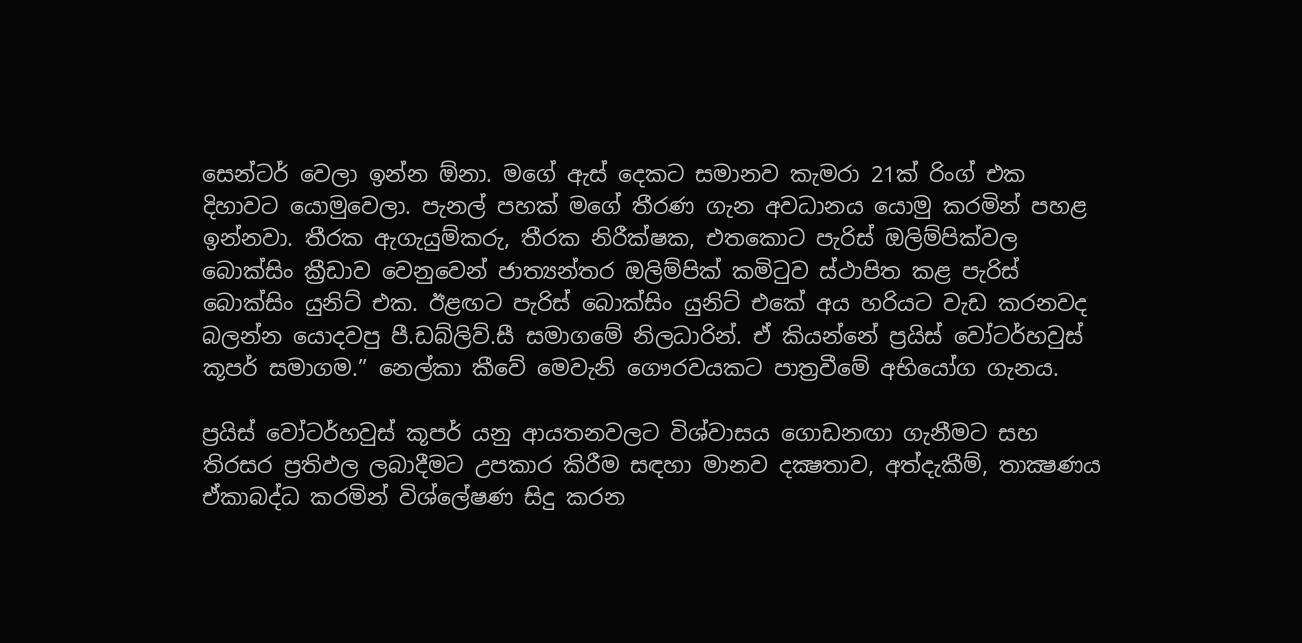සෙන්ටර් වෙලා ඉන්න ඕනා. මගේ ඇස් දෙකට සමානව කැමරා 21ක් රිංග් එක දිහාවට යොමුවෙලා. පැනල් පහක් මගේ තීරණ ගැන අවධානය යොමු කරමින් පහළ ඉන්නවා. තීරක ඇගැයුම්කරු, තීරක නිරීක්ෂක, එතකොට පැරිස් ඔලිම්පික්වල බොක්සිං ක්‍රීඩාව වෙනුවෙන් ජාත්‍යන්තර ඔලිම්පික් කමිටුව ස්ථාපිත කළ පැරිස් බොක්සිං යුනිට් එක. ඊළඟට පැරිස් බොක්සිං යුනිට් එකේ අය හරියට වැඩ කරනවද බලන්න යොදවපු පී.ඩබ්ලිව්.සී සමාගමේ නිලධාරින්. ඒ කියන්නේ ප්‍රයිස් වෝටර්හවුස් කූපර් සමාගම.” නෙල්කා කීවේ මෙවැනි ගෞරවයකට පාත්‍රවීමේ අභියෝග ගැනය.

ප්‍රයිස් වෝටර්හවුස් කූපර් යනු ආයතනවලට විශ්වාසය ගොඩනඟා ගැනීමට සහ තිරසර ප්‍රතිඵල ලබාදීමට උපකාර කිරීම සඳහා මානව දක්‍ෂතාව, අත්දැකීම්, තාක්‍ෂණය ඒකාබද්ධ කරමින් විශ්ලේෂණ සිදු කරන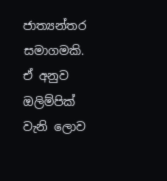ජාත්‍යන්තර සමාගමකි. ඒ අනුව ඔලිම්පික් වැනි ලොව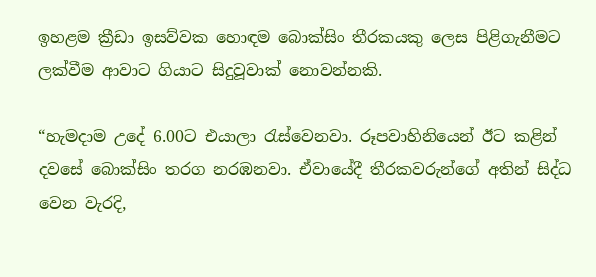ඉහළම ක්‍රීඩා ඉසව්වක හොඳම බොක්සිං තීරකයකු ලෙස පිළිගැනීමට ලක්වීම ආවාට ගියාට සිදුවූවාක් නොවන්නකි.

“හැමදාම උදේ 6.00ට එයාලා රැස්වෙනවා. රූපවාහිනියෙන් ඊට කළින් දවසේ බොක්සිං තරග නරඹනවා. ඒවායේදී තීරකවරුන්ගේ අතින් සිද්ධ වෙන වැරදි,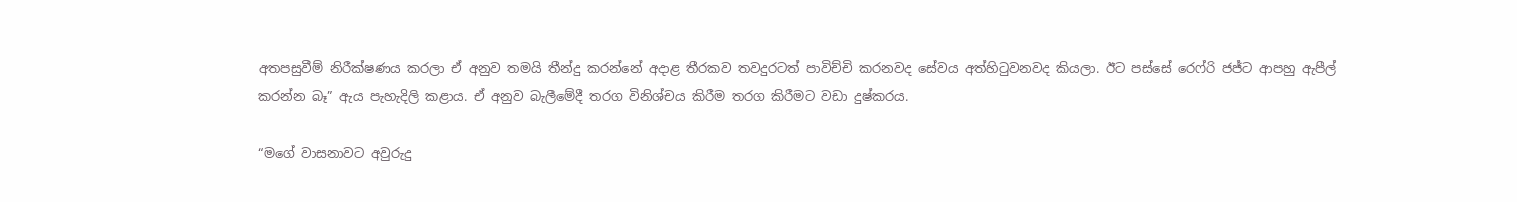අතපසුවීම් නිරීක්ෂණය කරලා ඒ අනුව තමයි තීන්දු කරන්නේ අදාළ තීරකව තවදුරටත් පාවිච්චි කරනවද සේවය අත්හිටුවනවද කියලා. ඊට පස්සේ රෙෆ්රි ජජ්ට ආපහු ඇපීල් කරන්න බෑ” ඇය පැහැදිලි කළාය. ඒ අනුව බැලීමේදී තරග විනිශ්චය කිරීම තරග කිරීමට වඩා දුෂ්කරය.

“මගේ වාසනාවට අවුරුදු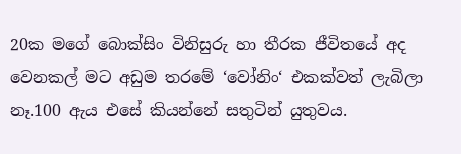20ක මගේ බොක්සිං විනිසුරු හා තීරක ජීවිතයේ අද වෙනකල් මට අඩුම තරමේ ‘වෝනිං‘ එකක්වත් ලැබිලා නෑ.100 ඇය එසේ කියන්නේ සතුටින් යුතුවය.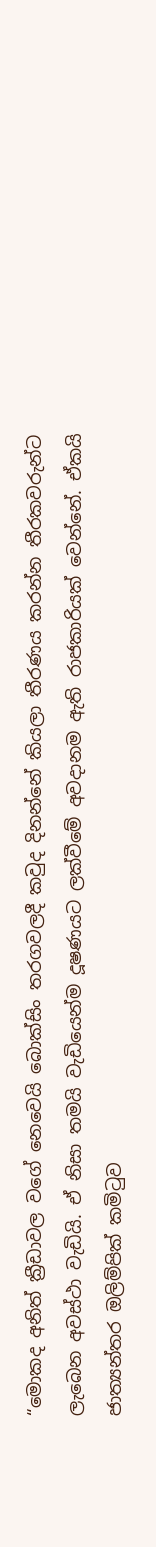“මොකද අනිත් ක්‍රීඩාවල වගේ නෙවෙයි බොක්සිං තරගවලදී කවුද දිනන්නේ කියලා තීරණය කරන්න තීරකවරුන්ට ලැබෙන අවස්ථා වැඩියි. ඒ නිසා තමයි වැඩියෙන්ම දූෂණයට ලක්වීමේ අවදානම ඇති රාජකාරියක් වෙන්නේ. ඒකයි ජාත්‍යන්තර ඔලිම්පික් කමිටුව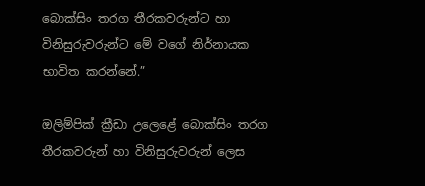බොක්සිං තරග තීරකවරුන්ට හා විනිසුරුවරුන්ට මේ වගේ නිර්නායක භාවිත කරන්නේ.”

ඔලිම්පික් ක්‍රීඩා උලෙළේ බොක්සිං තරග තීරකවරුන් හා විනිසුරුවරුන් ලෙස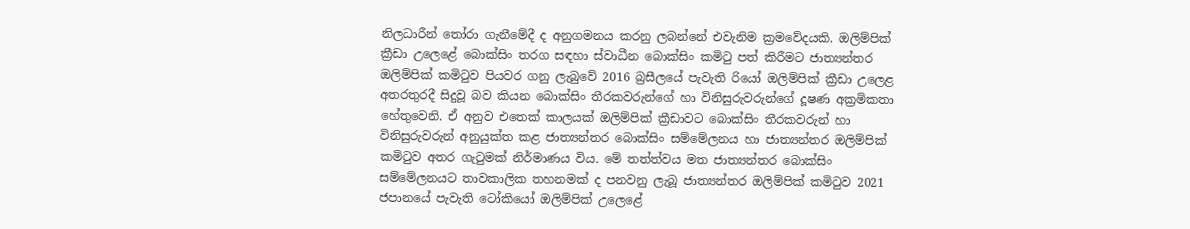නිලධාරීන් තෝරා ගැනීමේදී ද අනුගමනය කරනු ලබන්නේ එවැනිම ක්‍රමවේදයකි. ඔලිම්පික් ක්‍රීඩා උලෙළේ බොක්සිං තරග සඳහා ස්වාධීන බොක්සිං කමිටු පත් කිරීමට ජාත්‍යන්තර ඔලිම්පික් කමිටුව පියවර ගනු ලැබුවේ 2016 බ්‍රසීලයේ පැවැති රියෝ ඔලිම්පික් ක්‍රීඩා උලෙළ අතරතුරදී සිදුවූ බව කියන බොක්සිං තීරකවරුන්ගේ හා විනිසුරුවරුන්ගේ දූෂණ අක්‍රමිකතා හේතුවෙනි. ඒ අනුව එතෙක් කාලයක් ඔලිම්පික් ක්‍රීඩාවට බොක්සිං තීරකවරුන් හා විනිසුරුවරුන් අනුයුක්ත කළ ජාත්‍යන්තර බොක්සිං සම්මේලනය හා ජාත්‍යන්තර ඔලිම්පික් කමිටුව අතර ගැටුමක් නිර්මාණය විය. මේ තත්ත්වය මත ජාත්‍යන්තර බොක්සිං සම්මේලනයට තාවකාලික තහනමක් ද පනවනු ලැබූ ජාත්‍යන්තර ඔලිම්පික් කමිටුව 2021 ජපානයේ පැවැති ටෝකියෝ ඔලිම්පික් උලෙළේ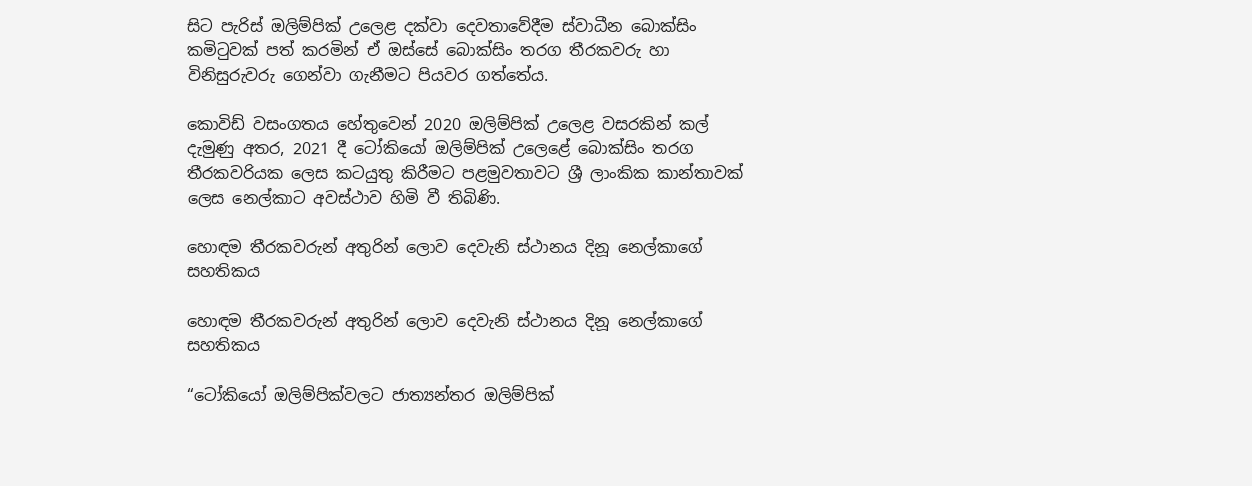සිට පැරිස් ඔලිම්පික් උලෙළ දක්වා දෙවතාවේදීම ස්වාධීන බොක්සිං කමිටුවක් පත් කරමින් ඒ ඔස්සේ බොක්සිං තරග තීරකවරු හා විනිසුරුවරු ගෙන්වා ගැනීමට පියවර ගත්තේය.

කොවිඩ් වසංගතය හේතුවෙන් 2020 ඔලිම්පික් උලෙළ වසරකින් කල් දැමුණු අතර, 2021 දී ටෝකියෝ ඔලිම්පික් උලෙළේ බොක්සිං තරග තීරකවරියක ලෙස කටයුතු කිරීමට පළමුවතාවට ශ්‍රී ලාංකික කාන්තාවක් ලෙස නෙල්කාට අවස්ථාව හිමි වී තිබිණි.

හොඳම තීරකවරුන් අතුරින් ලොව දෙවැනි ස්ථානය දිනූ නෙල්කාගේ සහතිකය

හොඳම තීරකවරුන් අතුරින් ලොව දෙවැනි ස්ථානය දිනූ නෙල්කාගේ සහතිකය

“ටෝකියෝ ඔලිම්පික්වලට ජාත්‍යන්තර ඔලිම්පික්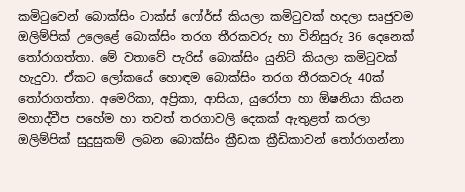කමිටුවෙන් බොක්සිං ටාක්ස් ෆෝර්ස් කියලා කමිටුවක් හදලා සෘජුවම ඔලිම්පික් උලෙළේ බොක්සිං තරග තීරකවරු හා විනිසුරු 36 දෙනෙක් තෝරාගත්තා. මේ වතාවේ පැරිස් බොක්සිං යුනිට් කියලා කමිටුවක් හැදුවා. ඒකට ලෝකයේ හොඳම බොක්සිං තරග තීරකවරු 40ක් තෝරාගත්තා. අමෙරිකා, අප්‍රිකා, ආසියා, යුරෝපා හා ඕෂනියා කියන මහාද්වීප පහේම හා තවත් තරගාවලි දෙකක් ඇතුළත් කරලා ඔලිම්පික් සුදුසුකම් ලබන බොක්සිං ක්‍රීඩක ක්‍රීඩිකාවන් තෝරාගන්නා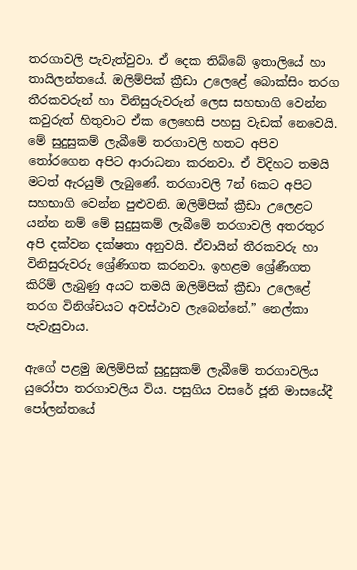තරගාවලි පැවැත්වුවා. ඒ දෙක තිබ්බේ ඉතාලියේ හා තායිලන්තයේ. ඔලිම්පික් ක්‍රීඩා උලෙළේ බොක්සිං තරග තීරකවරුන් හා විනිසුරුවරුන් ලෙස සහභාගි වෙන්න කවුරුත් හිතුවාට ඒක ලෙහෙසි පහසු වැඩක් නෙවෙයි. මේ සුදුසුකම් ලැබීමේ තරගාවලි හතට අපිව තෝරගෙන අපිට ආරාධනා කරනවා. ඒ විදිහට තමයි මටත් ඇරයුම් ලැබුණේ. තරගාවලි 7න් 6කට අපිට සහභාගි වෙන්න පුළුවනි. ඔලිම්පික් ක්‍රීඩා උලෙළට යන්න නම් මේ සුදුසුකම් ලැබීමේ තරගාවලි අතරතුර අපි දක්වන දක්ෂතා අනුවයි. ඒවායින් තීරකවරු හා විනිසුරුවරු ශ්‍රේණිගත කරනවා. ඉහළම ශ්‍රේණීගත කිරිම් ලැබුණු අයට තමයි ඔලිම්පික් ක්‍රීඩා උලෙළේ තරග විනිශ්චයට අවස්ථාව ලැබෙන්නේ.” නෙල්කා පැවැසුවාය.

ඇගේ පළමු ඔලිම්පික් සුදුසුකම් ලැබීමේ තරගාවලිය යුරෝපා තරගාවලිය විය. පසුගිය වසරේ ජූනි මාසයේදී පෝලන්තයේ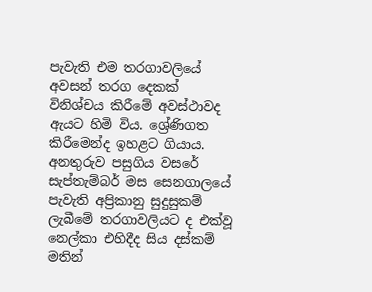පැවැති එම තරගාවලියේ අවසන් තරග දෙකක් විනිශ්චය කිරීමේ අවස්ථාවද ඇයට හිමි විය. ශ්‍රේණිගත කිරීමෙන්ද ඉහළට ගියාය. අනතුරුව පසුගිය වසරේ සැප්තැම්බර් මස සෙනගාලයේ පැවැති අප්‍රිකානු සුදුසුකම් ලැබීමේ තරගාවලියට ද එක්වූ නෙල්කා එහිදීද සිය දස්කම් මතින්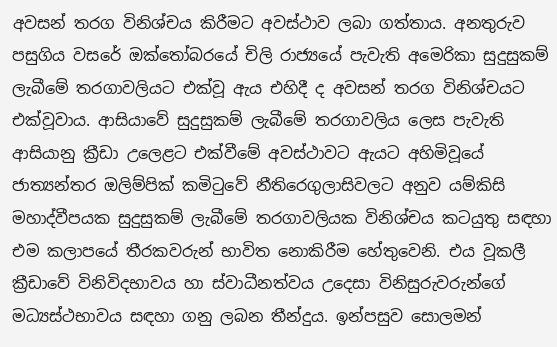අවසන් තරග විනිශ්චය කිරීමට අවස්ථාව ලබා ගත්තාය. අනතුරුව පසුගිය වසරේ ඔක්තෝබරයේ චිලි රාජ්‍යයේ පැවැති අමෙරිකා සුදුසුකම් ලැබීමේ තරගාවලියට එක්වූ ඇය එහිදී ද අවසන් තරග විනිශ්චයට එක්වූවාය. ආසියාවේ සුදුසුකම් ලැබීමේ තරගාවලිය ලෙස පැවැති ආසියානු ක්‍රීඩා උලෙළට එක්වීමේ අවස්ථාවට ඇයට අහිමිවූයේ ජාත්‍යන්තර ඔලිම්පික් කමිටුවේ නීතිරෙගුලාසිවලට අනුව යම්කිසි මහාද්වීපයක සුදුසුකම් ලැබීමේ තරගාවලියක විනිශ්චය කටයුතු සඳහා එම කලාපයේ තීරකවරුන් භාවිත නොකිරීම හේතුවෙනි. එය වූකලී ක්‍රීඩාවේ විනිවිදභාවය හා ස්වාධීනත්වය උදෙසා විනිසුරුවරුන්ගේ මධ්‍යස්ථභාවය සඳහා ගනු ලබන තීන්දුය. ඉන්පසුව සොලමන්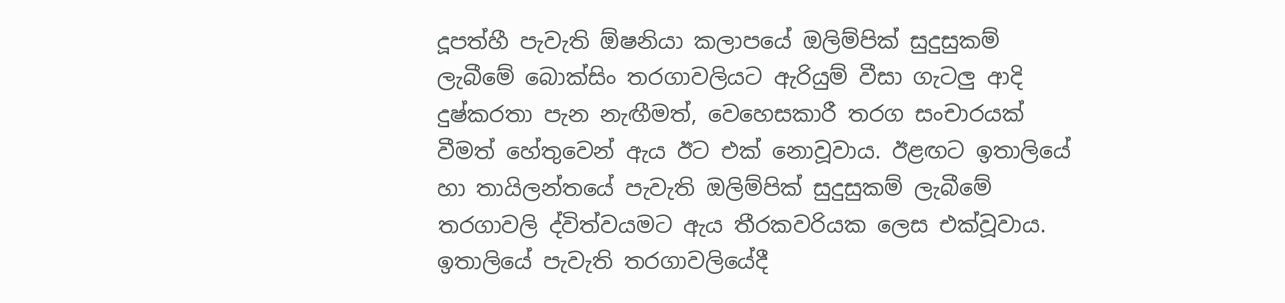දූපත්හී පැවැති ඕෂනියා කලාපයේ ඔලිම්පික් සුදුසුකම් ලැබීමේ බොක්සිං තරගාවලියට ඇරියුම් වීසා ගැටලු ආදි දුෂ්කරතා පැන නැඟීමත්, වෙහෙසකාරී තරග සංචාරයක් වීමත් හේතුවෙන් ඇය ඊට එක් නොවූවාය. ඊළඟට ඉතාලියේ හා තායිලන්තයේ පැවැති ඔලිම්පික් සුදුසුකම් ලැබීමේ තරගාවලි ද්විත්වයමට ඇය තීරකවරියක ලෙස එක්වූවාය. ඉතාලියේ පැවැති තරගාවලියේදී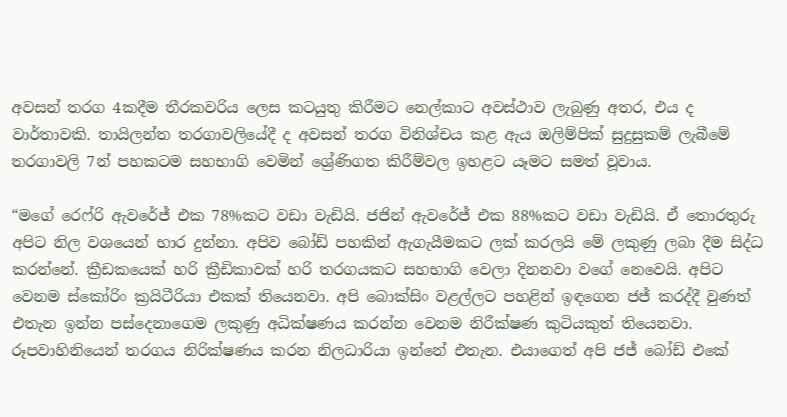අවසන් තරග 4කදීම තීරකවරිය ලෙස කටයුතු කිරීමට නෙල්කාට අවස්ථාව ලැබුණු අතර, එය ද වාර්තාවකි. තායිලන්ත තරගාවලියේදී ද අවසන් තරග විනිශ්චය කළ ඇය ඔලිම්පික් සුදුසුකම් ලැබීමේ තරගාවලි 7න් පහකටම සහභාගි වෙමින් ශ්‍රේණිගත කිරීම්වල ඉහළට යෑමට සමත් වූවාය.

“මගේ රෙෆ්රි ඇවරේජ් එක 78%කට වඩා වැඩියි. ජජින් ඇවරේජ් එක 88%කට වඩා වැඩියි. ඒ තොරතුරු අපිට නිල වශයෙන් භාර දුන්නා. අපිව බෝඩ් පහකින් ඇගැයීමකට ලක් කරලයි මේ ලකුණු ලබා දීම සිද්ධ කරන්නේ. ක්‍රීඩකයෙක් හරි ක්‍රීඩිකාවක් හරි තරගයකට සහභාගි වෙලා දිනනවා වගේ නෙවෙයි. අපිට වෙනම ස්කෝරිං ක්‍රයිටීරියා එකක් තියෙනවා. අපි බොක්සිං වළල්ලට පහළින් ඉඳගෙන ජජ් කරද්දී වුණත් එතැන ඉන්න පස්දෙනාගෙම ලකුණු අධික්ෂණය කරන්න වෙනම නිරීක්ෂණ කුටියකුත් තියෙනවා. රූපවාහිනියෙන් තරගය නිරික්ෂණය කරන නිලධාරියා ඉන්නේ එතැන. එයාගෙත් අපි ජජ් බෝඩ් එකේ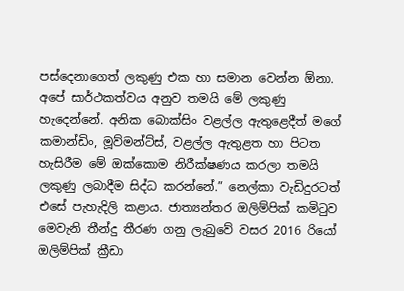පස්දෙනාගෙත් ලකුණු එක හා සමාන වෙන්න ඕනා. අපේ සාර්ථකත්වය අනුව තමයි මේ ලකුණු හැදෙන්නේ. අනික බොක්සිං වළල්ල ඇතුළෙදීත් මගේ කමාන්ඩිං, මූව්මන්ට්ස්, වළල්ල ඇතුළත හා පිටත හැසිරීම මේ ඔක්කොම නිරීක්ෂණය කරලා තමයි ලකුණු ලබාදීම සිද්ධ කරන්නේ.” නෙල්කා වැඩිදුරටත් එසේ පැහැදිලි කළාය. ජාත්‍යන්තර ඔලිම්පික් කමිටුව මෙවැනි තීන්දු තීරණ ගනු ලැබුවේ වසර 2016 රියෝ ඔලිම්පික් ක්‍රීඩා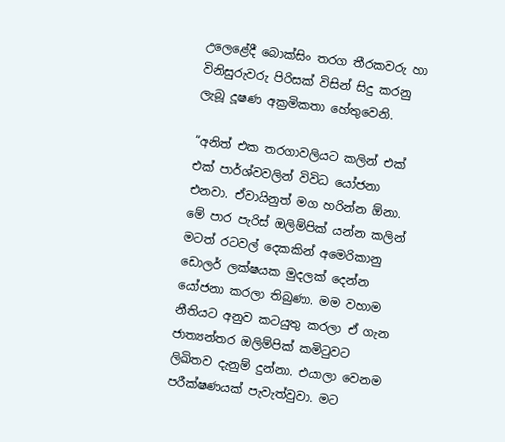උලෙළේදී බොක්සිං තරග තීරකවරු හා විනිසුරුවරු පිරිසක් විසින් සිදු කරනු ලැබූ දූෂණ අක්‍රමිකතා හේතුවෙනි.

“අනිත් එක තරගාවලියට කලින් එක් එක් පාර්ශ්වවලින් විවිධ යෝජනා එනවා. ඒවායිනුත් මග හරින්න ඕනා. මේ පාර පැරිස් ඔලිම්පික් යන්න කලින් මටත් රටවල් දෙකකින් අමෙරිකානු ඩොලර් ලක්ෂයක මුදලක් දෙන්න යෝජනා කරලා තිබුණා. මම වහාම නීතියට අනුව කටයුතු කරලා ඒ ගැන ජාත්‍යන්තර ඔලිම්පික් කමිටුවට ලිඛිතව දැනුම් දුන්නා. එයාලා වෙනම පරීක්ෂණයක් පැවැත්වුවා. මට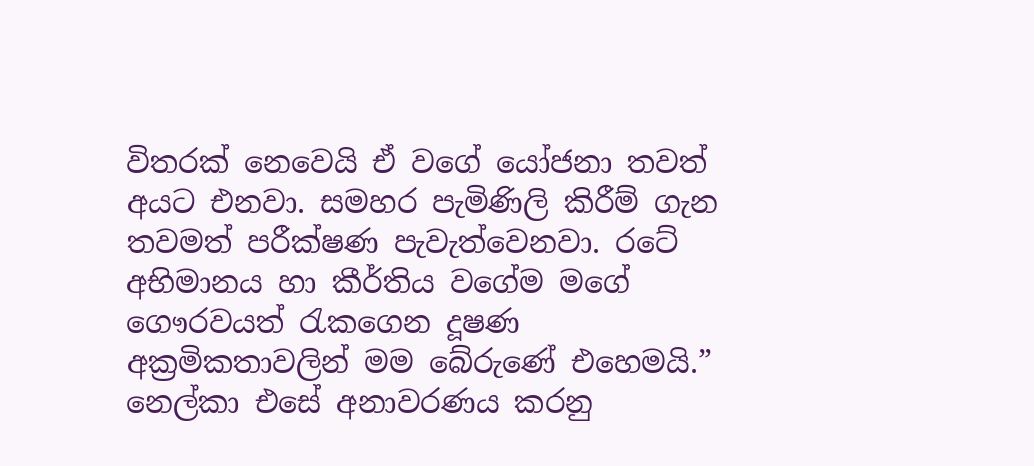විතරක් නෙවෙයි ඒ වගේ යෝජනා තවත් අයට එනවා. සමහර පැමිණිලි කිරීම් ගැන තවමත් පරීක්ෂණ පැවැත්වෙනවා. රටේ අභිමානය හා කීර්තිය වගේම මගේ ගෞරවයත් රැකගෙන දූෂණ අක්‍රමිකතාවලින් මම බේරුණේ එහෙමයි.” නෙල්කා එසේ අනාවරණය කරනු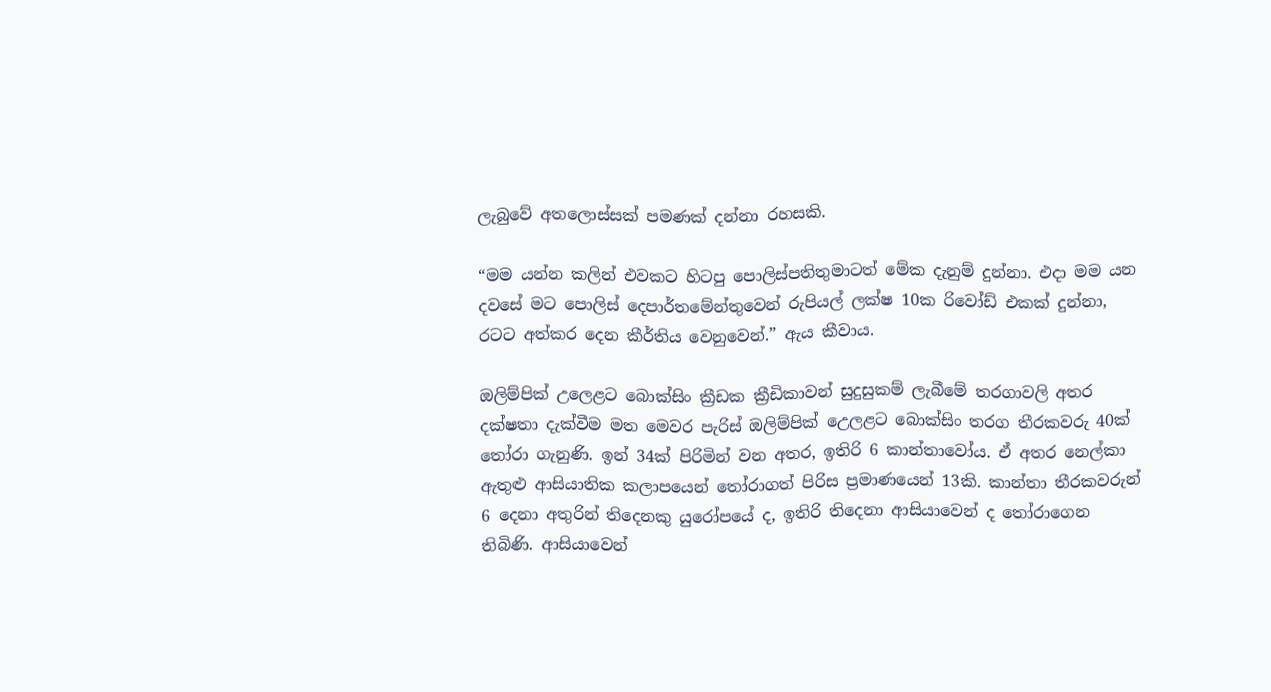ලැබුවේ අතලොස්සක් පමණක් දන්නා රහසකි.

“මම යන්න කලින් එවකට හිටපු පොලිස්පතිතුමාටත් මේක දැනුම් දුන්නා. එදා මම යන දවසේ මට පොලිස් දෙපාර්තමේන්තුවෙන් රුපියල් ලක්ෂ 10ක රිවෝඩ් එකක් දුන්නා, රටට අත්කර දෙන කීර්තිය වෙනුවෙන්.” ඇය කීවාය.

ඔලිම්පික් උලෙළට බොක්සිං ක්‍රීඩක ක්‍රීඩිකාවන් සුදුසුකම් ලැබීමේ තරගාවලි අතර දක්ෂතා දැක්වීම මත මෙවර පැරිස් ඔලිම්පික් උ‍ෙලළට බොක්සිං තරග තීරකවරු 40ක් තෝරා ගැනුණි. ඉන් 34ක් පිරිමින් වන අතර, ඉතිරි 6 කාන්තාවෝය. ඒ අතර නෙල්කා ඇතුළු ආසියාතික කලාපයෙන් තෝරාගත් පිරිස ප්‍රමාණයෙන් 13කි. කාන්තා තීරකවරුන් 6 දෙනා අතුරින් තිදෙනකු යුරෝපයේ ද, ඉතිරි තිදෙනා ආසියාවෙන් ද තෝරාගෙන තිබිණි. ආසියාවෙන්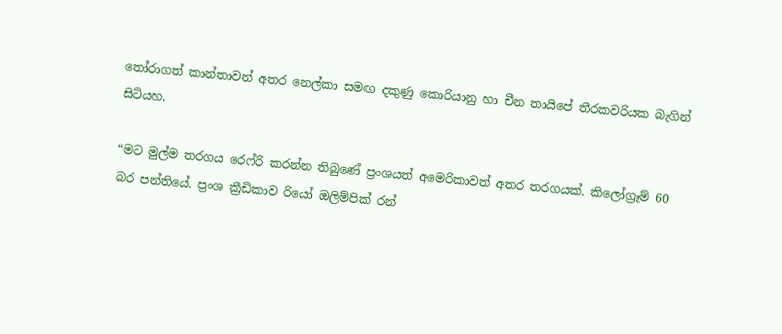තෝරාගත් කාන්තාවන් අතර නෙල්කා සමඟ දකුණු කොරියානු හා චීන තායිපේ තීරකවරියක බැගින් සිටියහ.

“මට මුල්ම තරගය රෙෆ්රි කරන්න තිබුණේ ප්‍රංශයත් අමෙරිකාවත් අතර තරගයක්. කිලෝග්‍රෑම් 60 බර පන්තියේ. ප්‍රංශ ක්‍රීඩිකාව රියෝ ඔලිම්පික් රන්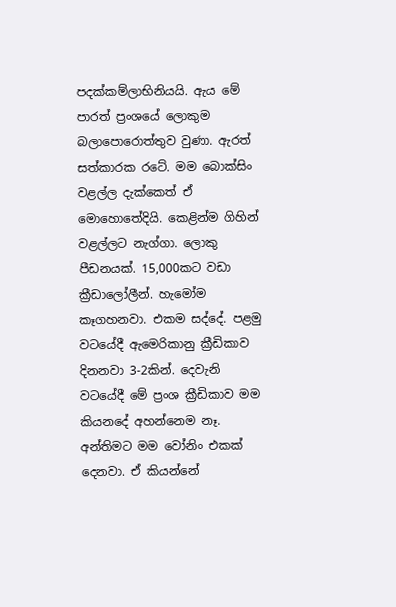පදක්කම්ලාභිනියයි. ඇය මේ පාරත් ප්‍රංශයේ ලොකුම බලාපොරොත්තුව වුණා. ඇරත් සත්කාරක රටේ. මම බොක්සිං වළල්ල දැක්කෙත් ඒ මොහොතේදියි. කෙළින්ම ගිහින් වළල්ලට නැග්ගා. ලොකු පීඩනයක්. 15,000කට වඩා ක්‍රීඩාලෝලීන්. හැමෝම කෑගහනවා. එකම සද්දේ. පළමු වටයේදී ඇමෙරිකානු ක්‍රීඩිකාව දිනනවා 3-2කින්. දෙවැනි වටයේදී මේ ප්‍රංශ ක්‍රීඩිකාව මම කියනදේ අහන්නෙම නෑ. අන්තිමට මම වෝනිං එකක් දෙනවා. ඒ කියන්නේ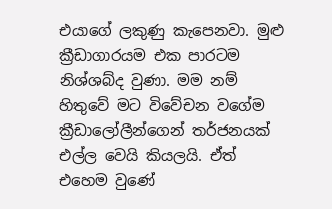එයාගේ ලකුණු කැපෙනවා. මුළු ක්‍රීඩාගාරයම එක පාරටම නිශ්ශබ්ද වුණා. මම නම් හිතුවේ මට විවේචන වගේම ක්‍රීඩාලෝලීන්ගෙන් තර්ජනයක් එල්ල වෙයි කියලයි. ඒත් එහෙම වුණේ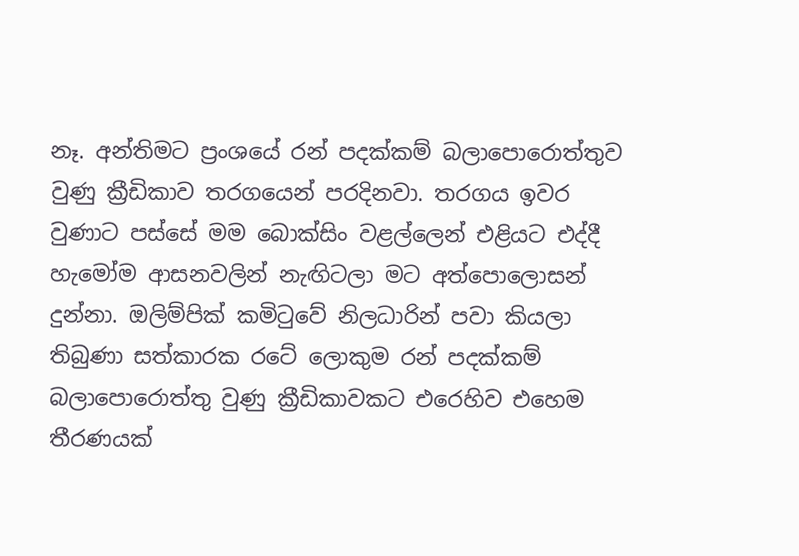නෑ. අන්තිමට ප්‍රංශයේ රන් පදක්කම් බලාපොරොත්තුව වුණු ක්‍රීඩිකාව තරගයෙන් පරදිනවා. තරගය ඉවර වුණාට පස්සේ මම බොක්සිං වළල්ලෙන් එළියට එද්දී හැමෝම ආසනවලින් නැඟිටලා මට අත්පොලොසන් දුන්නා. ඔලිම්පික් කමිටුවේ නිලධාරින් පවා කියලා තිබුණා සත්කාරක රටේ ලොකුම රන් පදක්කම් බලාපොරොත්තු වුණු ක්‍රීඩිකාවකට එරෙහිව එහෙම තීරණයක්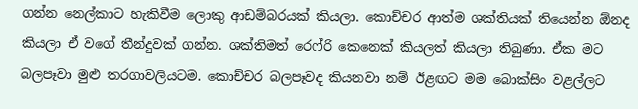ගන්න නෙල්කාට හැකිවීම ලොකු ආඩම්බරයක් කියලා. කොච්චර ආත්ම ශක්තියක් තියෙන්න ඕනද කියලා ඒ වගේ තීන්දුවක් ගන්න. ශක්තිමත් රෙෆ්රි කෙනෙක් කියලත් කියලා තිබුණා. ඒක මට බලපෑවා මුළු තරගාවලියටම. කොච්චර බලපෑවද කියනවා නම් ඊළඟට මම බොක්සිං වළල්ලට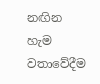නඟින හැම වතාවේදීම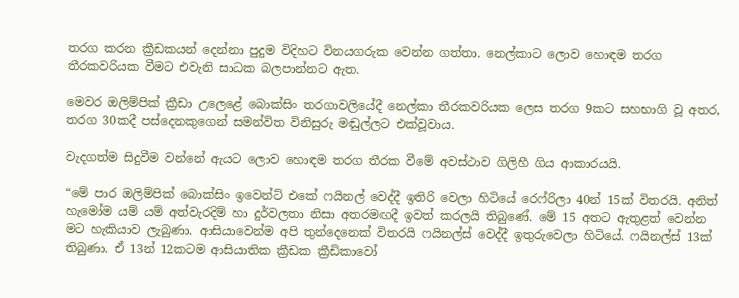තරග කරන ක්‍රීඩකයන් දෙන්නා පුදුම විදිහට විනයගරුක වෙන්න ගත්තා. නෙල්කාට ලොව හොඳම තරග තීරකවරියක වීමට එවැනි සාධක බලපාන්නට ඇත.

මෙවර ඔලිම්පික් ක්‍රීඩා උලෙළේ බොක්සිං තරගාවලියේදී නෙල්කා තීරකවරියක ලෙස තරග 9කට සහභාගි වූ අතර, තරග 30කදී පස්දෙනකුගෙන් සමන්විත විනිසුරු මඬුල්ලට එක්වූවාය.

වැදගත්ම සිදුවීම වන්නේ ඇයට ලොව හොඳම තරග තීරක වීමේ අවස්ථාව ගිලිහී ගිය ආකාරයයි.

“මේ පාර ඔලිම්පික් බොක්සිං ඉවෙන්ට් එකේ ෆයිනල් වෙද්දී ඉතිරි වෙලා හිටියේ රෙෆ්රිලා 40න් 15ක් විතරයි. අනිත් හැමෝම යම් යම් අත්වැරදිම් හා දුර්වලතා නිසා අතරමඟදී ඉවත් කරලයි තිබුණේ. මේ 15 අතට ඇතුළත් වෙන්න මට හැකියාව ලැබුණා. ආසියාවෙන්ම අපි තුන්දෙනෙක් විතරයි ෆයිනල්ස් වෙද්දී ඉතුරුවෙලා හිටියේ. ෆයිනල්ස් 13ක් තිබුණා. ඒ 13න් 12කටම ආසියාතික ක්‍රීඩක ක්‍රීඩිකාවෝ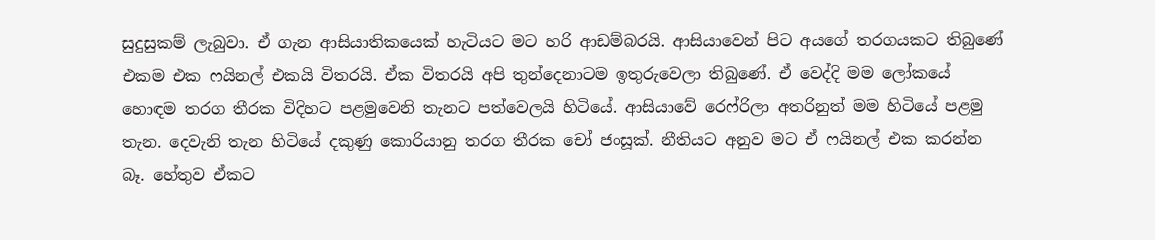සුදුසුකම් ලැබුවා. ඒ ගැන ආසියාතිකයෙක් හැටියට මට හරි ආඩම්බරයි. ආසියාවෙන් පිට අයගේ තරගයකට තිබුණේ එකම එක ෆයිනල් එකයි විතරයි. ඒක විතරයි අපි තුන්දෙනාටම ඉතුරුවෙලා තිබුණේ. ඒ වෙද්දි මම ලෝකයේ හොඳම තරග තීරක විදිහට පළමුවෙනි තැනට පත්වෙලයි හිටියේ. ආසියාවේ රෙෆ්රිලා අතරිනුත් මම හිටියේ පළමු තැන. දෙවැනි තැන හිටියේ දකුණු කොරියානු තරග තීරක චෝ ජංසූක්. නීතියට අනුව මට ඒ ෆයිනල් එක කරන්න බෑ. හේතුව ඒකට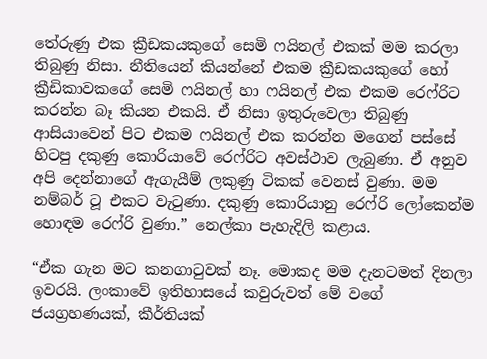තේරුණු එක ක්‍රීඩකයකුගේ සෙමි ෆයිනල් එකක් මම කරලා තිබුණු නිසා. නීතියෙන් කියන්නේ එකම ක්‍රීඩකයකුගේ හෝ ක්‍රීඩිකාවකගේ සෙමි ෆයිනල් හා ෆයිනල් එක එකම රෙෆ්රිට කරන්න බෑ කියන එකයි. ඒ නිසා ඉතුරුවෙලා තිබුණු ආසියාවෙන් පිට එකම ෆයිනල් එක කරන්න මගෙන් පස්සේ හිටපු දකුණු කොරියාවේ රෙෆ්රිට අවස්ථාව ලැබුණා. ඒ අනුව අපි දෙන්නාගේ ඇගැයීම් ලකුණු ටිකක් වෙනස් වුණා. මම නම්බර් ටූ එකට වැටුණා. දකුණු කොරියානු රෙෆ්රි ලෝකෙන්ම හොඳම රෙෆ්රි වුණා.” නෙල්කා පැහැදිලි කළාය.

“ඒක ගැන මට කනගාටුවක් නෑ. මොකද මම දැනටමත් දිනලා ඉවරයි. ලංකාවේ ඉතිහාසයේ කවුරුවත් මේ වගේ ජයග්‍රහණයක්, කීර්තියක්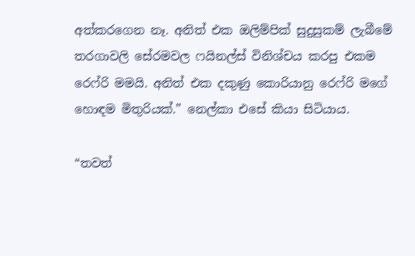අත්කරගෙන නෑ. අනිත් එක ඔලිම්පික් සුදුසුකම් ලැබීමේ තරගාවලි සේරමවල ෆයිනල්ස් විනිශ්චය කරපු එකම රෙෆ්රි මමයි. අනිත් එක දකුණු කොරියානු රෙෆ්රි මගේ හොඳම මිතුරියක්.” නෙල්කා එසේ කියා සිටියාය.

“තවත්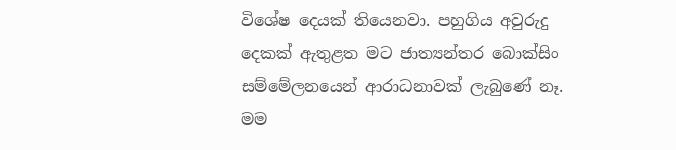විශේෂ දෙයක් තියෙනවා. පහුගිය අවුරුදු දෙකක් ඇතුළත මට ජාත්‍යන්තර බොක්සිං සම්මේලනයෙන් ආරාධනාවක් ලැබුණේ නෑ. මම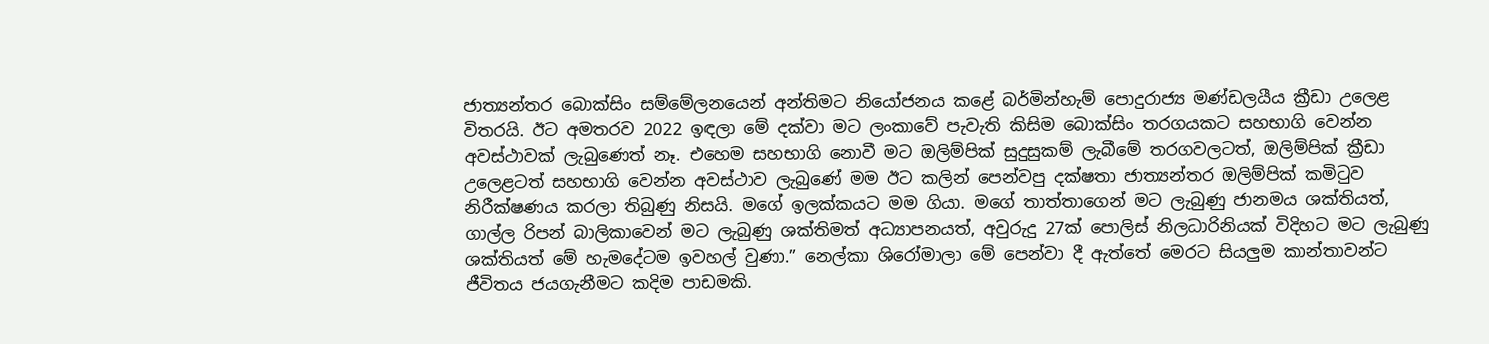ජාත්‍යන්තර බොක්සිං සම්මේලනයෙන් අන්තිමට නියෝජනය කළේ බර්මින්හැම් පොදුරාජ්‍ය මණ්ඩලයීය ක්‍රීඩා උලෙළ විතරයි. ඊට අමතරව 2022 ඉඳලා මේ දක්වා මට ලංකාවේ පැවැති කිසිම බොක්සිං තරගයකට සහභාගි වෙන්න අවස්ථාවක් ලැබුණෙත් නෑ. එහෙම සහභාගි නොවී මට ඔලිම්පික් සුදුසුකම් ලැබීමේ තරගවලටත්, ඔලිම්පික් ක්‍රීඩා උලෙළටත් සහභාගි වෙන්න අවස්ථාව ලැබුණේ මම ඊට කලින් පෙන්වපු දක්ෂතා ජාත්‍යන්තර ඔලිම්පික් කමිටුව නිරීක්ෂණය කරලා තිබුණු නිසයි. මගේ ඉලක්කයට මම ගියා. මගේ තාත්තාගෙන් මට ලැබුණු ජානමය ශක්තියත්, ගාල්ල රිපන් බාලිකාවෙන් මට ලැබුණු ශක්තිමත් අධ්‍යාපනයත්, අවුරුදු 27ක් පොලිස් නිලධාරිනියක් විදිහට මට ලැබුණු ශක්තියත් මේ හැමදේටම ඉවහල් වුණා.” නෙල්කා ශිරෝමාලා මේ පෙන්වා දී ඇත්තේ මෙරට සියලුම කාන්තාවන්ට ජීවිතය ජයගැනීමට කදිම පාඩමකි.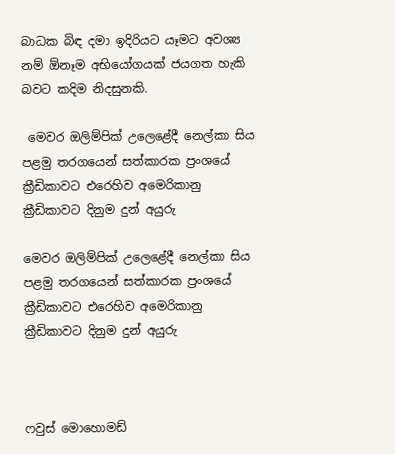බාධක බිඳ දමා ඉදිරියට යෑමට අවශ්‍ය නම් ඕනෑම අභියෝගයක් ජයගත හැකි බවට කදිම නිදසුනකි.

 මෙවර ඔලිම්පික් උලෙළේදී නෙල්කා සිය පළමු තරගයෙන් සත්කාරක ප්‍රංශයේ ක්‍රීඩිකාවට එරෙහිව අමෙරිකානු ක්‍රීඩිකාවට දිනුම දුන් අයුරු

මෙවර ඔලිම්පික් උලෙළේදී නෙල්කා සිය පළමු තරගයෙන් සත්කාරක ප්‍රංශයේ ක්‍රීඩිකාවට එරෙහිව අමෙරිකානු ක්‍රීඩිකාවට දිනුම දුන් අයුරු



ෆවුස් මොහොමඩ්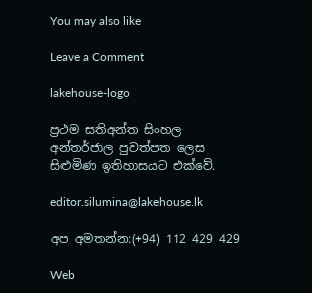You may also like

Leave a Comment

lakehouse-logo

ප්‍රථම සතිඅන්ත සිංහල අන්තර්ජාල පුවත්පත ලෙස සිළුමිණ ඉතිහාසයට එක්වේ.

editor.silumina@lakehouse.lk

අප අමතන්න:(+94) 112 429 429

Web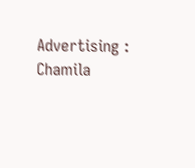Advertising :
Chamila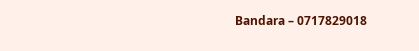Bandara – 0717829018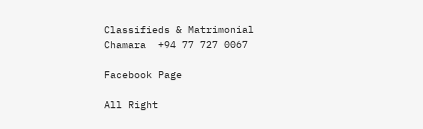Classifieds & Matrimonial
Chamara  +94 77 727 0067

Facebook Page

All Right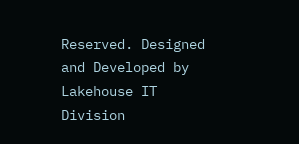Reserved. Designed and Developed by Lakehouse IT Division